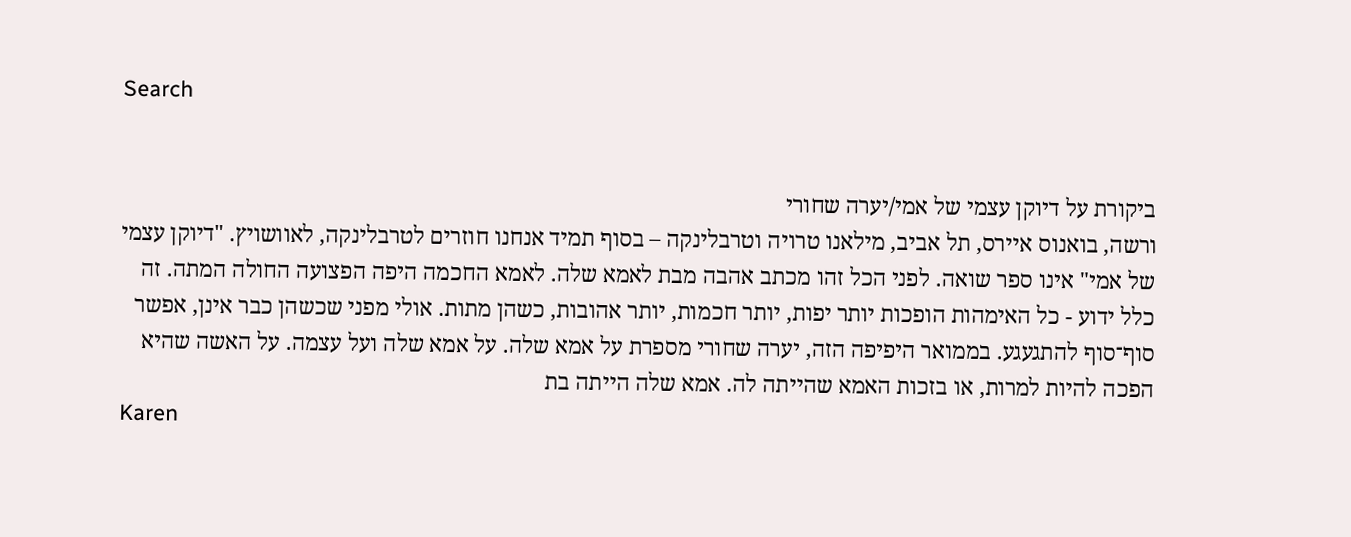Search


ביקורת על דיוקן עצמי של אמי/יערה שחורי
ורשה, בואנוס איירס, תל אביב, מילאנו טרויה וטרבלינקה – בסוף תמיד אנחנו חוזרים לטרבלינקה, לאוושויץ. "דיוקן עצמי של אמי" אינו ספר שואה. לפני הכל זהו מכתב אהבה מבת לאמא שלה. לאמא החכמה היפה הפצועה החולה המתה. זה כלל ידוע - כל האימהות הופכות יותר יפות, יותר חכמות, יותר אהובות, כשהן מתות. אולי מפני שכשהן כבר אינן, אפשר סוף־סוף להתגעגע. בממואר היפיפה הזה, יערה שחורי מספרת על אמא שלה. על אמא שלה ועל עצמה. על האשה שהיא הפכה להיות למרות, או בזכות האמא שהייתה לה. אמא שלה הייתה בת
Karen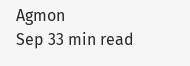Agmon
Sep 33 min read